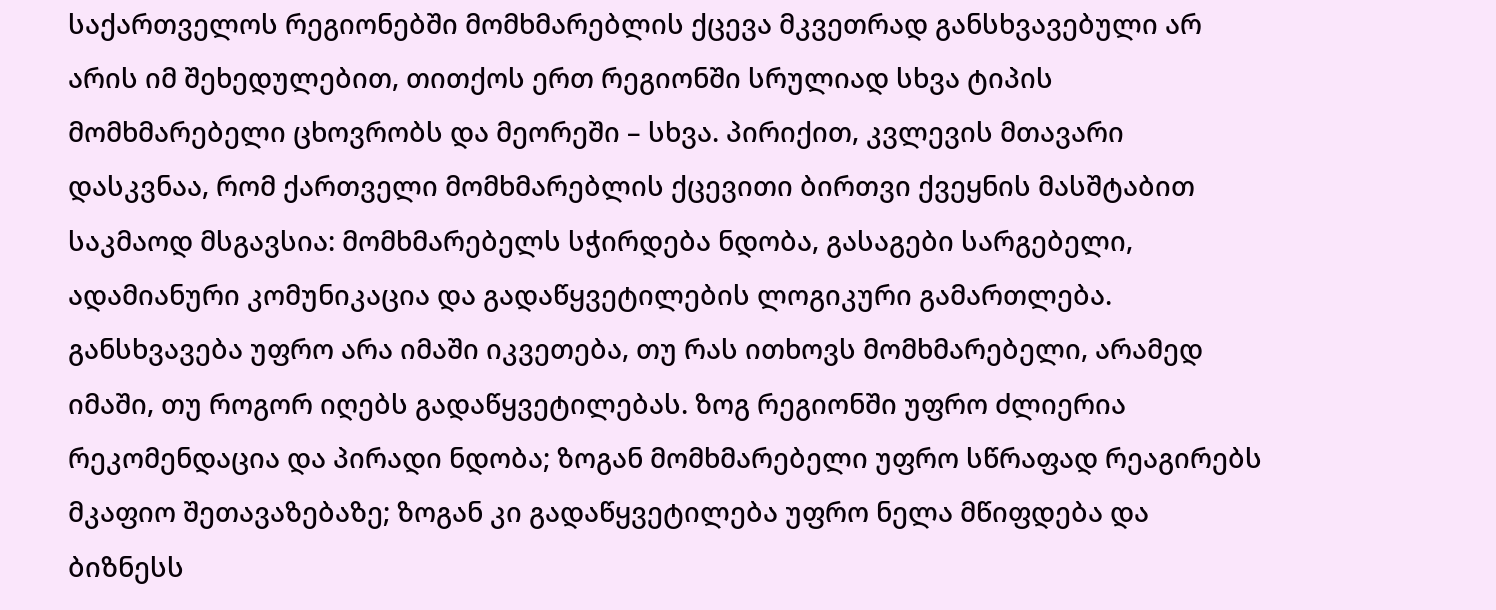საქართველოს რეგიონებში მომხმარებლის ქცევა მკვეთრად განსხვავებული არ არის იმ შეხედულებით, თითქოს ერთ რეგიონში სრულიად სხვა ტიპის მომხმარებელი ცხოვრობს და მეორეში – სხვა. პირიქით, კვლევის მთავარი დასკვნაა, რომ ქართველი მომხმარებლის ქცევითი ბირთვი ქვეყნის მასშტაბით საკმაოდ მსგავსია: მომხმარებელს სჭირდება ნდობა, გასაგები სარგებელი, ადამიანური კომუნიკაცია და გადაწყვეტილების ლოგიკური გამართლება.
განსხვავება უფრო არა იმაში იკვეთება, თუ რას ითხოვს მომხმარებელი, არამედ იმაში, თუ როგორ იღებს გადაწყვეტილებას. ზოგ რეგიონში უფრო ძლიერია რეკომენდაცია და პირადი ნდობა; ზოგან მომხმარებელი უფრო სწრაფად რეაგირებს მკაფიო შეთავაზებაზე; ზოგან კი გადაწყვეტილება უფრო ნელა მწიფდება და ბიზნესს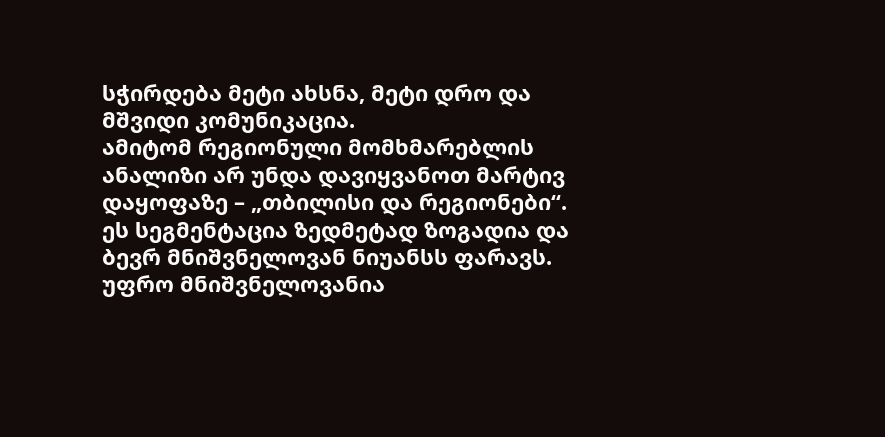სჭირდება მეტი ახსნა, მეტი დრო და მშვიდი კომუნიკაცია.
ამიტომ რეგიონული მომხმარებლის ანალიზი არ უნდა დავიყვანოთ მარტივ დაყოფაზე – „თბილისი და რეგიონები“. ეს სეგმენტაცია ზედმეტად ზოგადია და ბევრ მნიშვნელოვან ნიუანსს ფარავს. უფრო მნიშვნელოვანია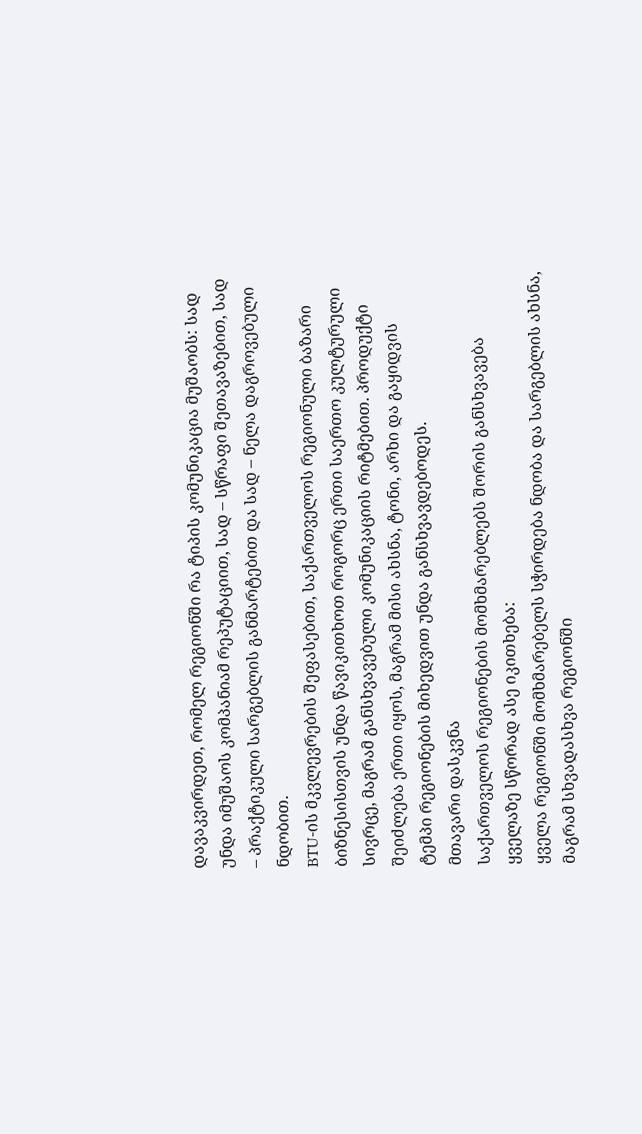დავაკვირდეთ, რომელ რეგიონში რა ტიპის კომუნიკაცია მუშაობს: სად უნდა იმუშაოს კომპანიამ რეპუტაციით, სად – სწრაფი შეთავაზებით, სად – პრაქტიკული სარგებლის განმარტებით და სად – ნელა დაგროვებული ნდობით.
BTU-ის მკვლევრების შეფასებით, საქართველოს რეგიონული ბაზარი ბიზნესისთვის უნდა წავიკითხოთ როგორც ერთი საერთო კულტურული სივრცე, მაგრამ განსხვავებული კომუნიკაციის რიტმებით. პროდუქტი შეიძლება ერთი იყოს, მაგრამ მისი ახსნა, ტონი, არხი და გაყიდვის ტემპი რეგიონების მიხედვით უნდა განსხვავდებოდეს.
მთავარი დასკვნა
საქართველოს რეგიონების მომხმარებლებს შორის განსხვავება ყველაზე სწორად ასე იკითხება:
ყველა რეგიონში მომხმარებელს სჭირდება ნდობა და სარგებლის ახსნა, მაგრამ სხვადასხვა რეგიონში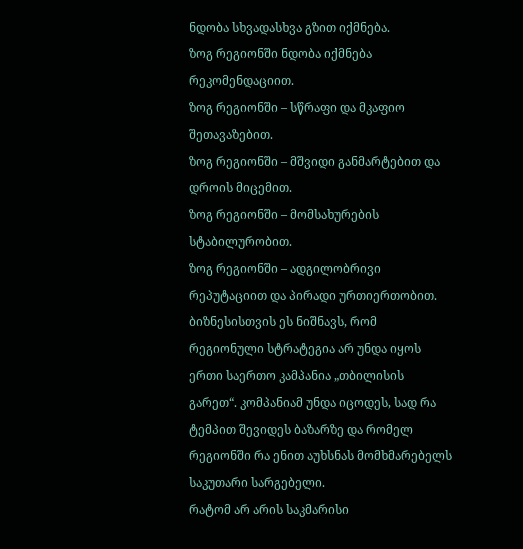ნდობა სხვადასხვა გზით იქმნება.
ზოგ რეგიონში ნდობა იქმნება რეკომენდაციით.
ზოგ რეგიონში – სწრაფი და მკაფიო შეთავაზებით.
ზოგ რეგიონში – მშვიდი განმარტებით და დროის მიცემით.
ზოგ რეგიონში – მომსახურების სტაბილურობით.
ზოგ რეგიონში – ადგილობრივი რეპუტაციით და პირადი ურთიერთობით.
ბიზნესისთვის ეს ნიშნავს, რომ რეგიონული სტრატეგია არ უნდა იყოს ერთი საერთო კამპანია „თბილისის გარეთ“. კომპანიამ უნდა იცოდეს, სად რა ტემპით შევიდეს ბაზარზე და რომელ რეგიონში რა ენით აუხსნას მომხმარებელს საკუთარი სარგებელი.
რატომ არ არის საკმარისი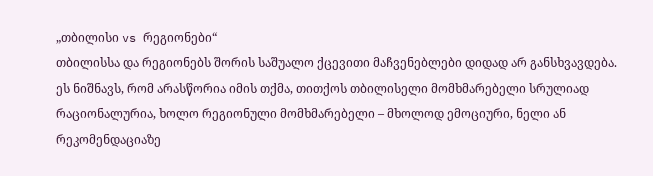„თბილისი vs რეგიონები“
თბილისსა და რეგიონებს შორის საშუალო ქცევითი მაჩვენებლები დიდად არ განსხვავდება. ეს ნიშნავს, რომ არასწორია იმის თქმა, თითქოს თბილისელი მომხმარებელი სრულიად რაციონალურია, ხოლო რეგიონული მომხმარებელი – მხოლოდ ემოციური, ნელი ან რეკომენდაციაზე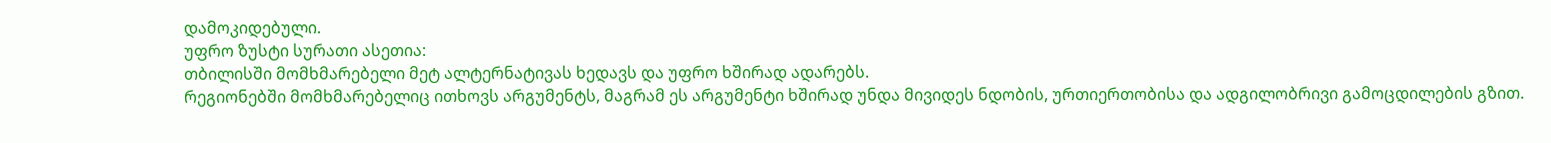დამოკიდებული.
უფრო ზუსტი სურათი ასეთია:
თბილისში მომხმარებელი მეტ ალტერნატივას ხედავს და უფრო ხშირად ადარებს.
რეგიონებში მომხმარებელიც ითხოვს არგუმენტს, მაგრამ ეს არგუმენტი ხშირად უნდა მივიდეს ნდობის, ურთიერთობისა და ადგილობრივი გამოცდილების გზით.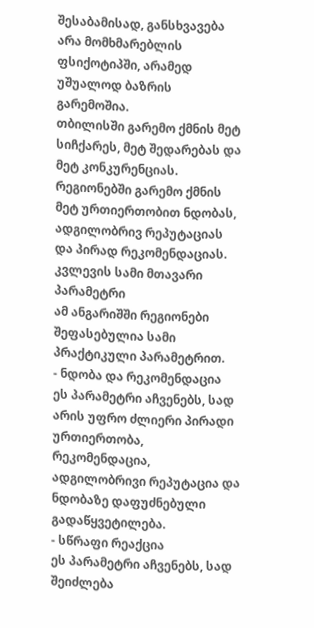შესაბამისად, განსხვავება არა მომხმარებლის ფსიქოტიპში, არამედ უშუალოდ ბაზრის გარემოშია.
თბილისში გარემო ქმნის მეტ სიჩქარეს, მეტ შედარებას და მეტ კონკურენციას. რეგიონებში გარემო ქმნის მეტ ურთიერთობით ნდობას, ადგილობრივ რეპუტაციას და პირად რეკომენდაციას.
კვლევის სამი მთავარი პარამეტრი
ამ ანგარიშში რეგიონები შეფასებულია სამი პრაქტიკული პარამეტრით.
- ნდობა და რეკომენდაცია
ეს პარამეტრი აჩვენებს, სად არის უფრო ძლიერი პირადი ურთიერთობა, რეკომენდაცია, ადგილობრივი რეპუტაცია და ნდობაზე დაფუძნებული გადაწყვეტილება.
- სწრაფი რეაქცია
ეს პარამეტრი აჩვენებს, სად შეიძლება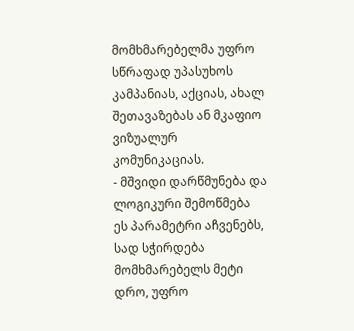მომხმარებელმა უფრო სწრაფად უპასუხოს კამპანიას, აქციას, ახალ შეთავაზებას ან მკაფიო ვიზუალურ კომუნიკაციას.
- მშვიდი დარწმუნება და ლოგიკური შემოწმება
ეს პარამეტრი აჩვენებს, სად სჭირდება მომხმარებელს მეტი დრო, უფრო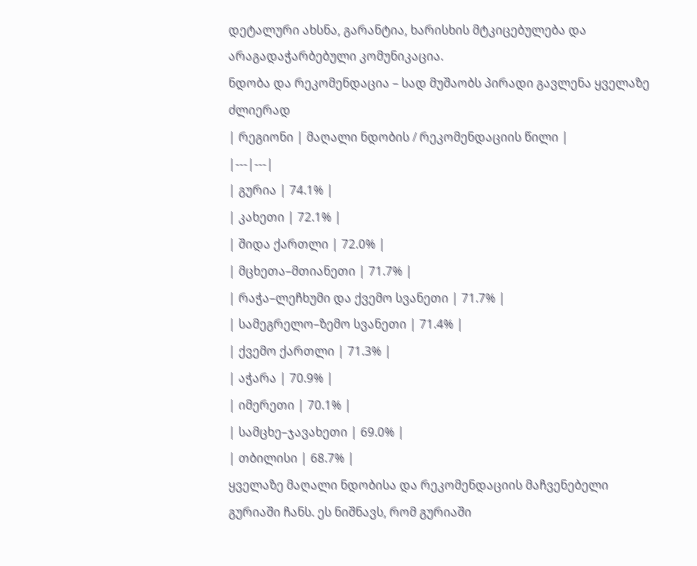დეტალური ახსნა, გარანტია, ხარისხის მტკიცებულება და არაგადაჭარბებული კომუნიკაცია.
ნდობა და რეკომენდაცია – სად მუშაობს პირადი გავლენა ყველაზე ძლიერად
| რეგიონი | მაღალი ნდობის / რეკომენდაციის წილი |
|---|---|
| გურია | 74.1% |
| კახეთი | 72.1% |
| შიდა ქართლი | 72.0% |
| მცხეთა–მთიანეთი | 71.7% |
| რაჭა–ლეჩხუმი და ქვემო სვანეთი | 71.7% |
| სამეგრელო–ზემო სვანეთი | 71.4% |
| ქვემო ქართლი | 71.3% |
| აჭარა | 70.9% |
| იმერეთი | 70.1% |
| სამცხე–ჯავახეთი | 69.0% |
| თბილისი | 68.7% |
ყველაზე მაღალი ნდობისა და რეკომენდაციის მაჩვენებელი გურიაში ჩანს. ეს ნიშნავს, რომ გურიაში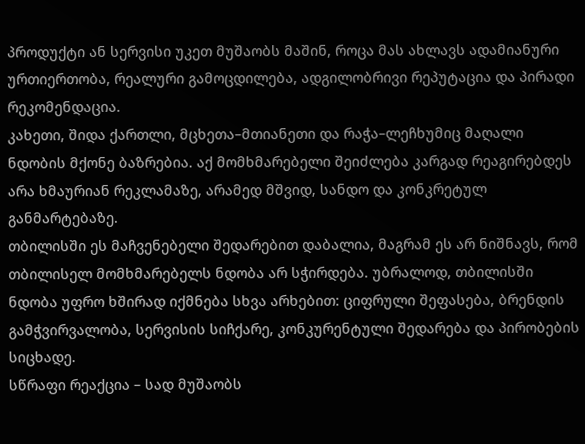პროდუქტი ან სერვისი უკეთ მუშაობს მაშინ, როცა მას ახლავს ადამიანური ურთიერთობა, რეალური გამოცდილება, ადგილობრივი რეპუტაცია და პირადი რეკომენდაცია.
კახეთი, შიდა ქართლი, მცხეთა–მთიანეთი და რაჭა–ლეჩხუმიც მაღალი ნდობის მქონე ბაზრებია. აქ მომხმარებელი შეიძლება კარგად რეაგირებდეს არა ხმაურიან რეკლამაზე, არამედ მშვიდ, სანდო და კონკრეტულ განმარტებაზე.
თბილისში ეს მაჩვენებელი შედარებით დაბალია, მაგრამ ეს არ ნიშნავს, რომ თბილისელ მომხმარებელს ნდობა არ სჭირდება. უბრალოდ, თბილისში ნდობა უფრო ხშირად იქმნება სხვა არხებით: ციფრული შეფასება, ბრენდის გამჭვირვალობა, სერვისის სიჩქარე, კონკურენტული შედარება და პირობების სიცხადე.
სწრაფი რეაქცია – სად მუშაობს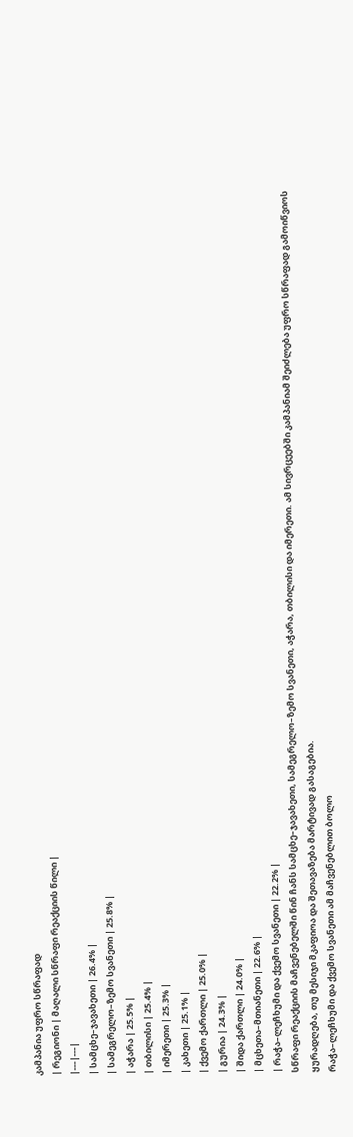კამპანია უფრო სწრაფად
| რეგიონი | მაღალი სწრაფი რეაქციის წილი |
|---|---|
| სამცხე–ჯავახეთი | 26.4% |
| სამეგრელო–ზემო სვანეთი | 25.8% |
| აჭარა | 25.5% |
| თბილისი | 25.4% |
| იმერეთი | 25.3% |
| კახეთი | 25.1% |
| ქვემო ქართლი | 25.0% |
| გურია | 24.3% |
| შიდა ქართლი | 24.0% |
| მცხეთა–მთიანეთი | 22.6% |
| რაჭა–ლეჩხუმი და ქვემო სვანეთი | 22.2% |
სწრაფი რეაქციის მაჩვენებელში წინ ჩანს სამცხე–ჯავახეთი, სამეგრელო–ზემო სვანეთი, აჭარა, თბილისი და იმერეთი. ამ სივრცეებში კამპანიამ შეიძლება უფრო სწრაფად გამოიწვიოს ყურადღება, თუ მესიჯი მკაფიოა და შეთავაზება მარტივად გასაგებია.
რაჭა–ლეჩხუმი და ქვემო სვანეთი ამ მაჩვენებლით ბოლო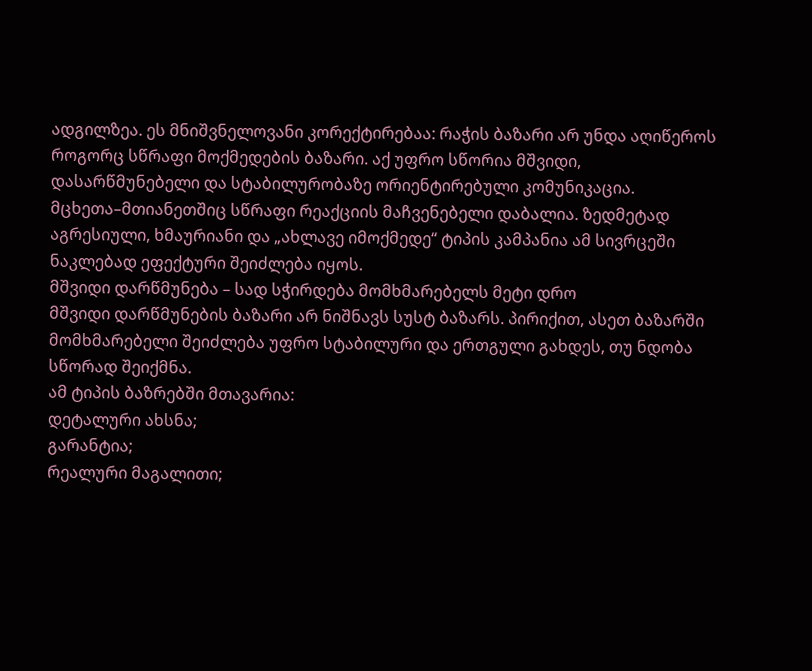ადგილზეა. ეს მნიშვნელოვანი კორექტირებაა: რაჭის ბაზარი არ უნდა აღიწეროს როგორც სწრაფი მოქმედების ბაზარი. აქ უფრო სწორია მშვიდი, დასარწმუნებელი და სტაბილურობაზე ორიენტირებული კომუნიკაცია.
მცხეთა–მთიანეთშიც სწრაფი რეაქციის მაჩვენებელი დაბალია. ზედმეტად აგრესიული, ხმაურიანი და „ახლავე იმოქმედე“ ტიპის კამპანია ამ სივრცეში ნაკლებად ეფექტური შეიძლება იყოს.
მშვიდი დარწმუნება – სად სჭირდება მომხმარებელს მეტი დრო
მშვიდი დარწმუნების ბაზარი არ ნიშნავს სუსტ ბაზარს. პირიქით, ასეთ ბაზარში მომხმარებელი შეიძლება უფრო სტაბილური და ერთგული გახდეს, თუ ნდობა სწორად შეიქმნა.
ამ ტიპის ბაზრებში მთავარია:
დეტალური ახსნა;
გარანტია;
რეალური მაგალითი;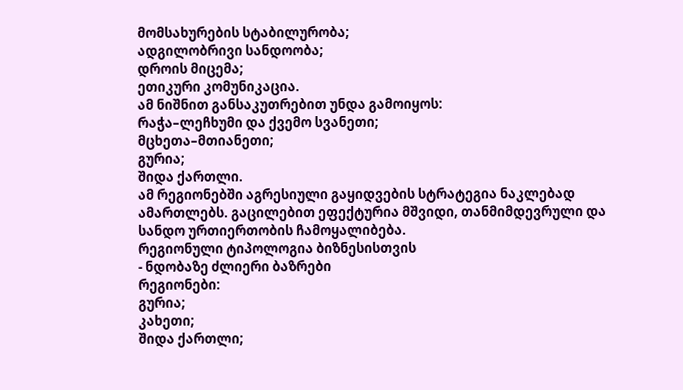მომსახურების სტაბილურობა;
ადგილობრივი სანდოობა;
დროის მიცემა;
ეთიკური კომუნიკაცია.
ამ ნიშნით განსაკუთრებით უნდა გამოიყოს:
რაჭა–ლეჩხუმი და ქვემო სვანეთი;
მცხეთა–მთიანეთი;
გურია;
შიდა ქართლი.
ამ რეგიონებში აგრესიული გაყიდვების სტრატეგია ნაკლებად ამართლებს. გაცილებით ეფექტურია მშვიდი, თანმიმდევრული და სანდო ურთიერთობის ჩამოყალიბება.
რეგიონული ტიპოლოგია ბიზნესისთვის
- ნდობაზე ძლიერი ბაზრები
რეგიონები:
გურია;
კახეთი;
შიდა ქართლი;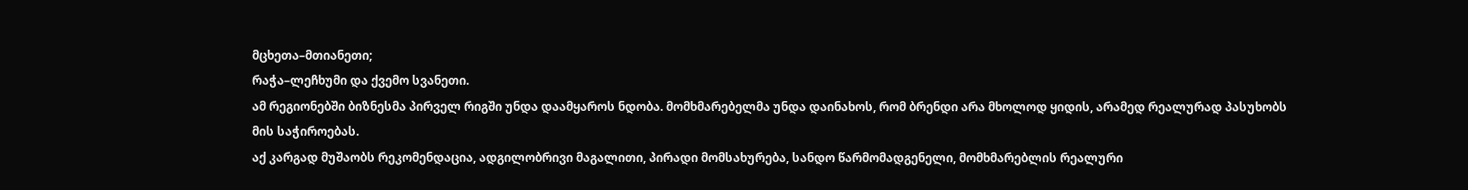მცხეთა–მთიანეთი;
რაჭა–ლეჩხუმი და ქვემო სვანეთი.
ამ რეგიონებში ბიზნესმა პირველ რიგში უნდა დაამყაროს ნდობა. მომხმარებელმა უნდა დაინახოს, რომ ბრენდი არა მხოლოდ ყიდის, არამედ რეალურად პასუხობს მის საჭიროებას.
აქ კარგად მუშაობს რეკომენდაცია, ადგილობრივი მაგალითი, პირადი მომსახურება, სანდო წარმომადგენელი, მომხმარებლის რეალური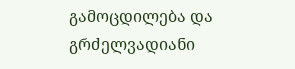გამოცდილება და გრძელვადიანი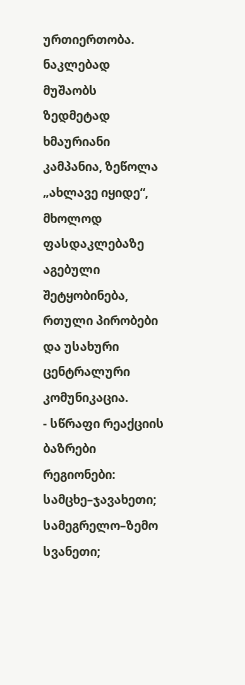ურთიერთობა.
ნაკლებად მუშაობს ზედმეტად ხმაურიანი კამპანია, ზეწოლა „ახლავე იყიდე“, მხოლოდ ფასდაკლებაზე აგებული შეტყობინება, რთული პირობები და უსახური ცენტრალური კომუნიკაცია.
- სწრაფი რეაქციის ბაზრები
რეგიონები:
სამცხე–ჯავახეთი;
სამეგრელო–ზემო სვანეთი;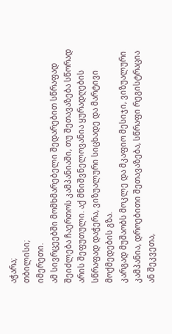აჭარა;
თბილისი;
იმერეთი.
ამ სივრცეებში მომხმარებელი შედარებით სწრაფად შეიძლება ჩაერთოს კამპანიაში, თუ შეთავაზება სწორად არის შეფუთული. აქ მნიშვნელოვანია ყურადღების სწრაფად დაჭერა, ვიზუალური სიცხადე და მარტივი მოქმედების გზა.
კარგად მუშაობს მოკლე და მკაფიო მესიჯი, ვიზუალური კამპანია, დროებითი შეთავაზება, სწრაფი რეგისტრაცია ან შეკვეთა,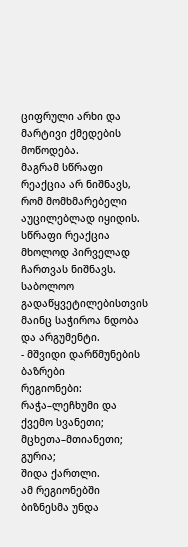ციფრული არხი და მარტივი ქმედების მოწოდება.
მაგრამ სწრაფი რეაქცია არ ნიშნავს, რომ მომხმარებელი აუცილებლად იყიდის. სწრაფი რეაქცია მხოლოდ პირველად ჩართვას ნიშნავს. საბოლოო გადაწყვეტილებისთვის მაინც საჭიროა ნდობა და არგუმენტი.
- მშვიდი დარწმუნების ბაზრები
რეგიონები:
რაჭა–ლეჩხუმი და ქვემო სვანეთი;
მცხეთა–მთიანეთი;
გურია;
შიდა ქართლი.
ამ რეგიონებში ბიზნესმა უნდა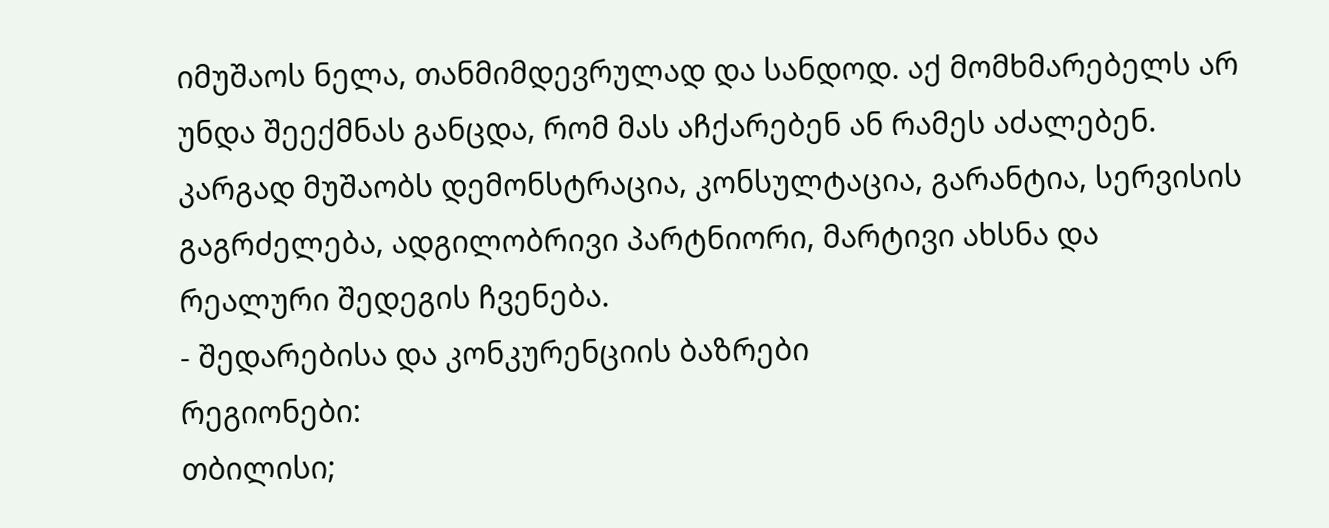იმუშაოს ნელა, თანმიმდევრულად და სანდოდ. აქ მომხმარებელს არ უნდა შეექმნას განცდა, რომ მას აჩქარებენ ან რამეს აძალებენ.
კარგად მუშაობს დემონსტრაცია, კონსულტაცია, გარანტია, სერვისის გაგრძელება, ადგილობრივი პარტნიორი, მარტივი ახსნა და რეალური შედეგის ჩვენება.
- შედარებისა და კონკურენციის ბაზრები
რეგიონები:
თბილისი;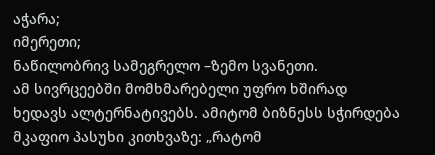აჭარა;
იმერეთი;
ნაწილობრივ სამეგრელო –ზემო სვანეთი.
ამ სივრცეებში მომხმარებელი უფრო ხშირად ხედავს ალტერნატივებს. ამიტომ ბიზნესს სჭირდება მკაფიო პასუხი კითხვაზე: „რატომ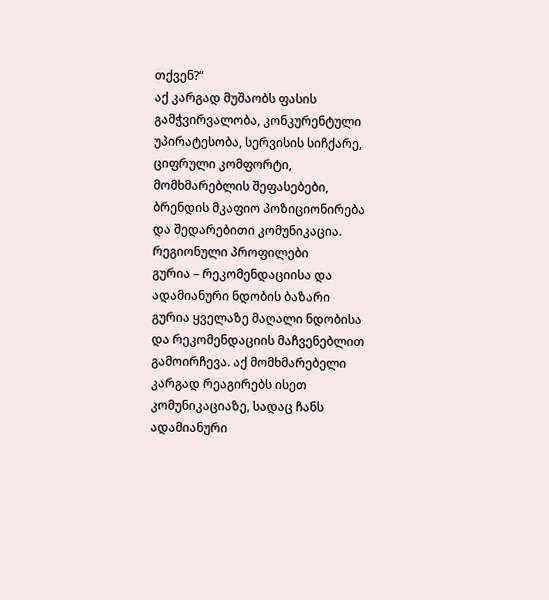თქვენ?“
აქ კარგად მუშაობს ფასის გამჭვირვალობა, კონკურენტული უპირატესობა, სერვისის სიჩქარე, ციფრული კომფორტი, მომხმარებლის შეფასებები, ბრენდის მკაფიო პოზიციონირება და შედარებითი კომუნიკაცია.
რეგიონული პროფილები
გურია – რეკომენდაციისა და ადამიანური ნდობის ბაზარი
გურია ყველაზე მაღალი ნდობისა და რეკომენდაციის მაჩვენებლით გამოირჩევა. აქ მომხმარებელი კარგად რეაგირებს ისეთ კომუნიკაციაზე, სადაც ჩანს ადამიანური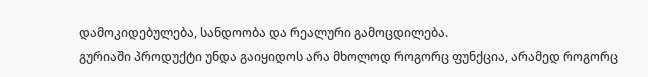დამოკიდებულება, სანდოობა და რეალური გამოცდილება.
გურიაში პროდუქტი უნდა გაიყიდოს არა მხოლოდ როგორც ფუნქცია, არამედ როგორც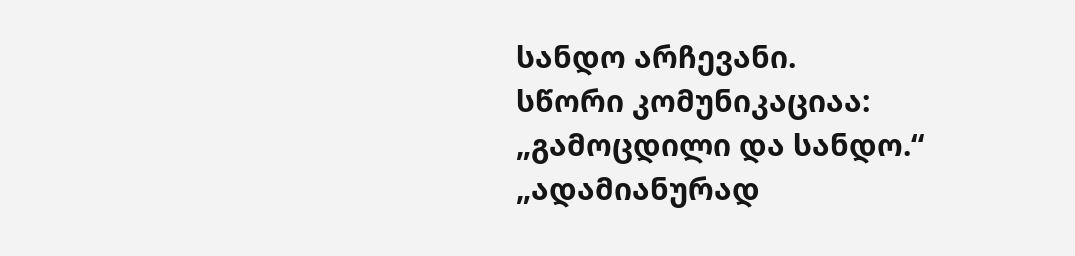სანდო არჩევანი.
სწორი კომუნიკაციაა:
„გამოცდილი და სანდო.“
„ადამიანურად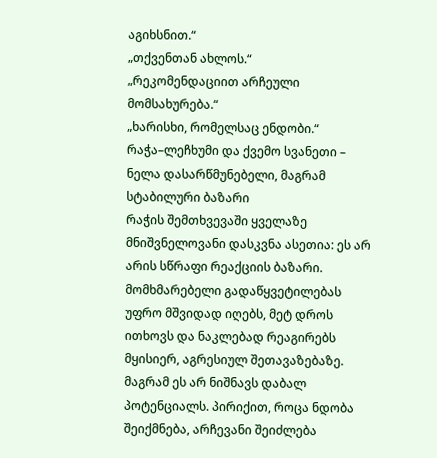აგიხსნით.“
„თქვენთან ახლოს.“
„რეკომენდაციით არჩეული მომსახურება.“
„ხარისხი, რომელსაც ენდობი.“
რაჭა–ლეჩხუმი და ქვემო სვანეთი – ნელა დასარწმუნებელი, მაგრამ სტაბილური ბაზარი
რაჭის შემთხვევაში ყველაზე მნიშვნელოვანი დასკვნა ასეთია: ეს არ არის სწრაფი რეაქციის ბაზარი. მომხმარებელი გადაწყვეტილებას უფრო მშვიდად იღებს, მეტ დროს ითხოვს და ნაკლებად რეაგირებს მყისიერ, აგრესიულ შეთავაზებაზე.
მაგრამ ეს არ ნიშნავს დაბალ პოტენციალს. პირიქით, როცა ნდობა შეიქმნება, არჩევანი შეიძლება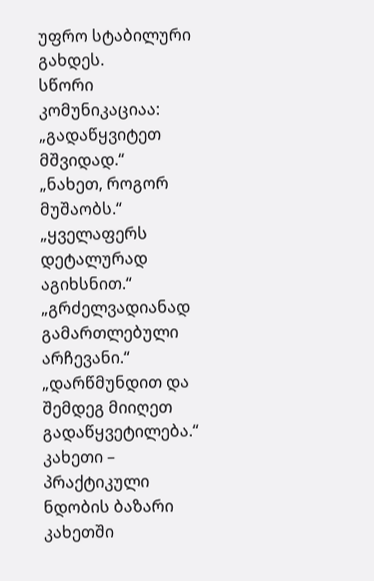უფრო სტაბილური გახდეს.
სწორი კომუნიკაციაა:
„გადაწყვიტეთ მშვიდად.“
„ნახეთ, როგორ მუშაობს.“
„ყველაფერს დეტალურად აგიხსნით.“
„გრძელვადიანად გამართლებული არჩევანი.“
„დარწმუნდით და შემდეგ მიიღეთ გადაწყვეტილება.“
კახეთი – პრაქტიკული ნდობის ბაზარი
კახეთში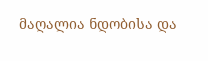მაღალია ნდობისა და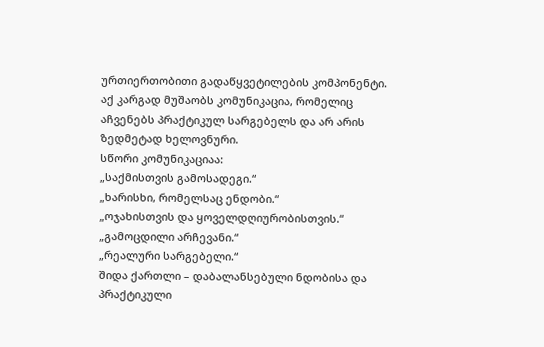ურთიერთობითი გადაწყვეტილების კომპონენტი. აქ კარგად მუშაობს კომუნიკაცია, რომელიც აჩვენებს პრაქტიკულ სარგებელს და არ არის ზედმეტად ხელოვნური.
სწორი კომუნიკაციაა:
„საქმისთვის გამოსადეგი.“
„ხარისხი, რომელსაც ენდობი.“
„ოჯახისთვის და ყოველდღიურობისთვის.“
„გამოცდილი არჩევანი.“
„რეალური სარგებელი.“
შიდა ქართლი – დაბალანსებული ნდობისა და პრაქტიკული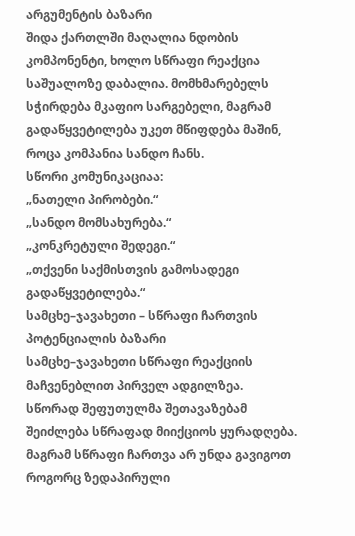არგუმენტის ბაზარი
შიდა ქართლში მაღალია ნდობის კომპონენტი, ხოლო სწრაფი რეაქცია საშუალოზე დაბალია. მომხმარებელს სჭირდება მკაფიო სარგებელი, მაგრამ გადაწყვეტილება უკეთ მწიფდება მაშინ, როცა კომპანია სანდო ჩანს.
სწორი კომუნიკაციაა:
„ნათელი პირობები.“
„სანდო მომსახურება.“
„კონკრეტული შედეგი.“
„თქვენი საქმისთვის გამოსადეგი გადაწყვეტილება.“
სამცხე–ჯავახეთი – სწრაფი ჩართვის პოტენციალის ბაზარი
სამცხე–ჯავახეთი სწრაფი რეაქციის მაჩვენებლით პირველ ადგილზეა. სწორად შეფუთულმა შეთავაზებამ შეიძლება სწრაფად მიიქციოს ყურადღება.
მაგრამ სწრაფი ჩართვა არ უნდა გავიგოთ როგორც ზედაპირული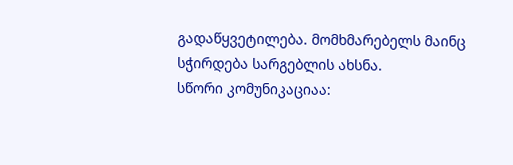გადაწყვეტილება. მომხმარებელს მაინც სჭირდება სარგებლის ახსნა.
სწორი კომუნიკაციაა: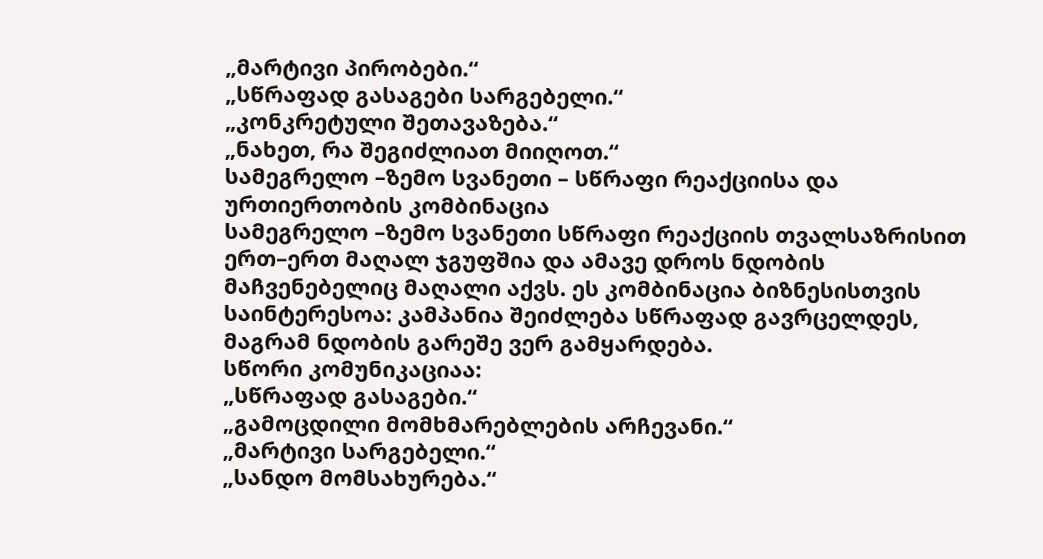„მარტივი პირობები.“
„სწრაფად გასაგები სარგებელი.“
„კონკრეტული შეთავაზება.“
„ნახეთ, რა შეგიძლიათ მიიღოთ.“
სამეგრელო –ზემო სვანეთი – სწრაფი რეაქციისა და ურთიერთობის კომბინაცია
სამეგრელო –ზემო სვანეთი სწრაფი რეაქციის თვალსაზრისით ერთ–ერთ მაღალ ჯგუფშია და ამავე დროს ნდობის მაჩვენებელიც მაღალი აქვს. ეს კომბინაცია ბიზნესისთვის საინტერესოა: კამპანია შეიძლება სწრაფად გავრცელდეს, მაგრამ ნდობის გარეშე ვერ გამყარდება.
სწორი კომუნიკაციაა:
„სწრაფად გასაგები.“
„გამოცდილი მომხმარებლების არჩევანი.“
„მარტივი სარგებელი.“
„სანდო მომსახურება.“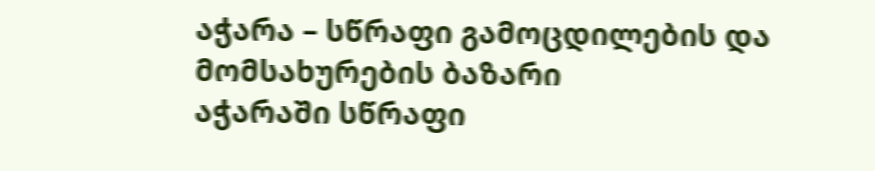აჭარა – სწრაფი გამოცდილების და მომსახურების ბაზარი
აჭარაში სწრაფი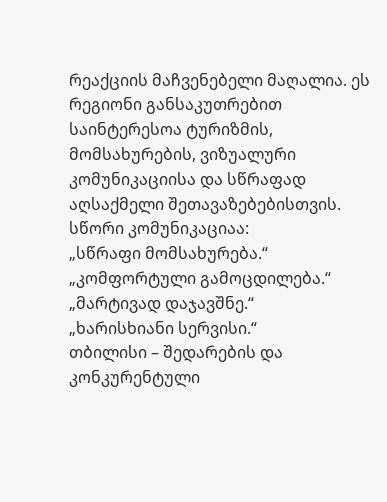რეაქციის მაჩვენებელი მაღალია. ეს რეგიონი განსაკუთრებით საინტერესოა ტურიზმის, მომსახურების, ვიზუალური კომუნიკაციისა და სწრაფად აღსაქმელი შეთავაზებებისთვის.
სწორი კომუნიკაციაა:
„სწრაფი მომსახურება.“
„კომფორტული გამოცდილება.“
„მარტივად დაჯავშნე.“
„ხარისხიანი სერვისი.“
თბილისი – შედარების და კონკურენტული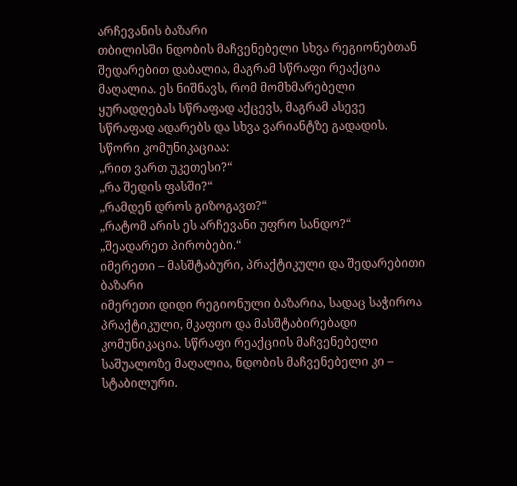არჩევანის ბაზარი
თბილისში ნდობის მაჩვენებელი სხვა რეგიონებთან შედარებით დაბალია, მაგრამ სწრაფი რეაქცია მაღალია. ეს ნიშნავს, რომ მომხმარებელი ყურადღებას სწრაფად აქცევს, მაგრამ ასევე სწრაფად ადარებს და სხვა ვარიანტზე გადადის.
სწორი კომუნიკაციაა:
„რით ვართ უკეთესი?“
„რა შედის ფასში?“
„რამდენ დროს გიზოგავთ?“
„რატომ არის ეს არჩევანი უფრო სანდო?“
„შეადარეთ პირობები.“
იმერეთი – მასშტაბური, პრაქტიკული და შედარებითი ბაზარი
იმერეთი დიდი რეგიონული ბაზარია, სადაც საჭიროა პრაქტიკული, მკაფიო და მასშტაბირებადი კომუნიკაცია. სწრაფი რეაქციის მაჩვენებელი საშუალოზე მაღალია, ნდობის მაჩვენებელი კი – სტაბილური.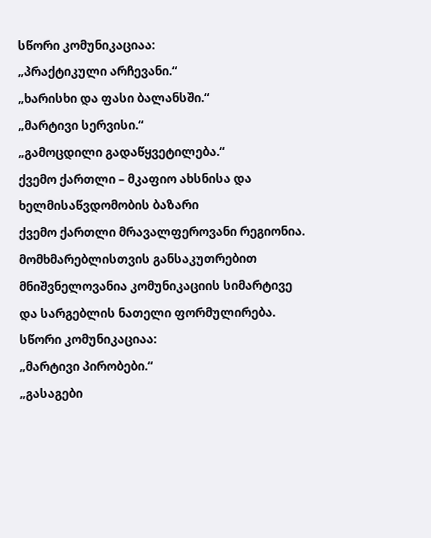სწორი კომუნიკაციაა:
„პრაქტიკული არჩევანი.“
„ხარისხი და ფასი ბალანსში.“
„მარტივი სერვისი.“
„გამოცდილი გადაწყვეტილება.“
ქვემო ქართლი – მკაფიო ახსნისა და ხელმისაწვდომობის ბაზარი
ქვემო ქართლი მრავალფეროვანი რეგიონია. მომხმარებლისთვის განსაკუთრებით მნიშვნელოვანია კომუნიკაციის სიმარტივე და სარგებლის ნათელი ფორმულირება.
სწორი კომუნიკაციაა:
„მარტივი პირობები.“
„გასაგები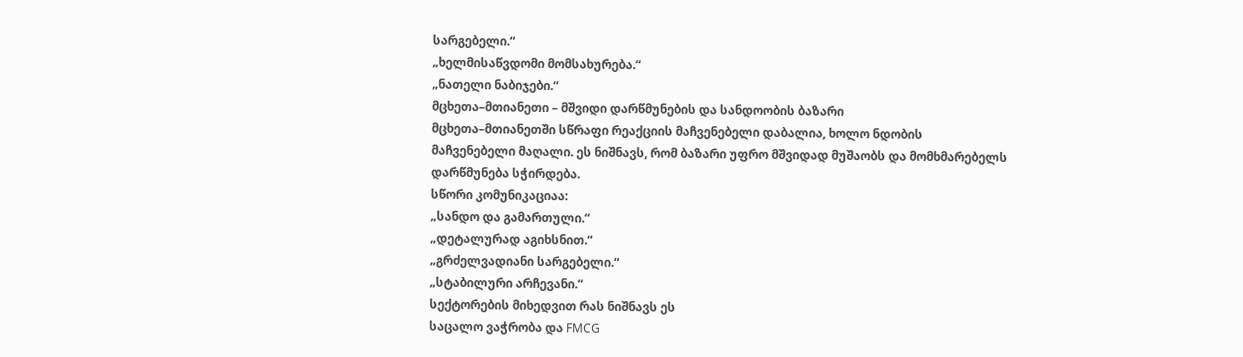სარგებელი.“
„ხელმისაწვდომი მომსახურება.“
„ნათელი ნაბიჯები.“
მცხეთა–მთიანეთი – მშვიდი დარწმუნების და სანდოობის ბაზარი
მცხეთა–მთიანეთში სწრაფი რეაქციის მაჩვენებელი დაბალია, ხოლო ნდობის მაჩვენებელი მაღალი. ეს ნიშნავს, რომ ბაზარი უფრო მშვიდად მუშაობს და მომხმარებელს დარწმუნება სჭირდება.
სწორი კომუნიკაციაა:
„სანდო და გამართული.“
„დეტალურად აგიხსნით.“
„გრძელვადიანი სარგებელი.“
„სტაბილური არჩევანი.“
სექტორების მიხედვით რას ნიშნავს ეს
საცალო ვაჭრობა და FMCG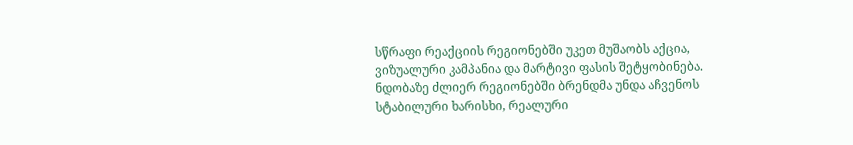სწრაფი რეაქციის რეგიონებში უკეთ მუშაობს აქცია, ვიზუალური კამპანია და მარტივი ფასის შეტყობინება. ნდობაზე ძლიერ რეგიონებში ბრენდმა უნდა აჩვენოს სტაბილური ხარისხი, რეალური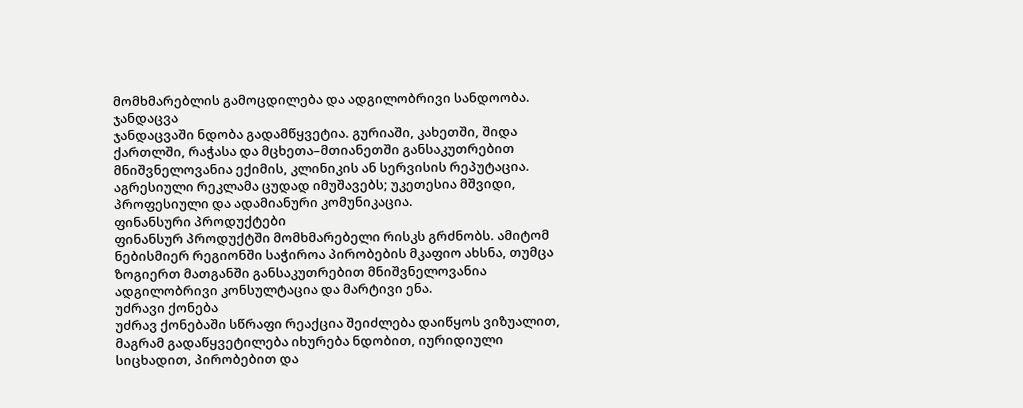მომხმარებლის გამოცდილება და ადგილობრივი სანდოობა.
ჯანდაცვა
ჯანდაცვაში ნდობა გადამწყვეტია. გურიაში, კახეთში, შიდა ქართლში, რაჭასა და მცხეთა–მთიანეთში განსაკუთრებით მნიშვნელოვანია ექიმის, კლინიკის ან სერვისის რეპუტაცია. აგრესიული რეკლამა ცუდად იმუშავებს; უკეთესია მშვიდი, პროფესიული და ადამიანური კომუნიკაცია.
ფინანსური პროდუქტები
ფინანსურ პროდუქტში მომხმარებელი რისკს გრძნობს. ამიტომ ნებისმიერ რეგიონში საჭიროა პირობების მკაფიო ახსნა, თუმცა ზოგიერთ მათგანში განსაკუთრებით მნიშვნელოვანია ადგილობრივი კონსულტაცია და მარტივი ენა.
უძრავი ქონება
უძრავ ქონებაში სწრაფი რეაქცია შეიძლება დაიწყოს ვიზუალით, მაგრამ გადაწყვეტილება იხურება ნდობით, იურიდიული სიცხადით, პირობებით და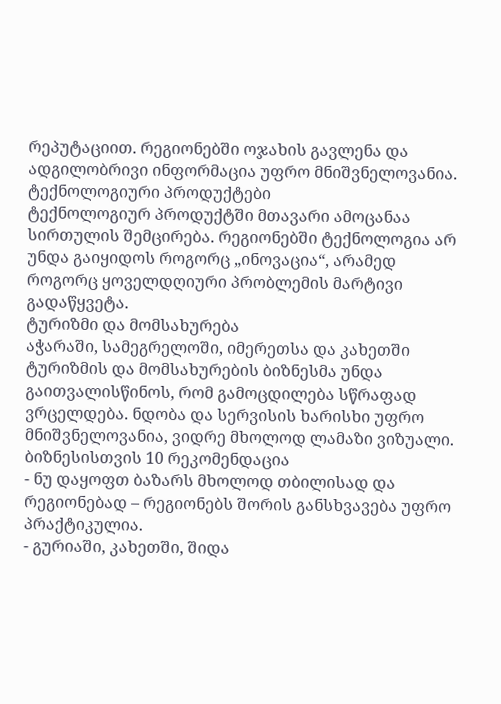რეპუტაციით. რეგიონებში ოჯახის გავლენა და ადგილობრივი ინფორმაცია უფრო მნიშვნელოვანია.
ტექნოლოგიური პროდუქტები
ტექნოლოგიურ პროდუქტში მთავარი ამოცანაა სირთულის შემცირება. რეგიონებში ტექნოლოგია არ უნდა გაიყიდოს როგორც „ინოვაცია“, არამედ როგორც ყოველდღიური პრობლემის მარტივი გადაწყვეტა.
ტურიზმი და მომსახურება
აჭარაში, სამეგრელოში, იმერეთსა და კახეთში ტურიზმის და მომსახურების ბიზნესმა უნდა გაითვალისწინოს, რომ გამოცდილება სწრაფად ვრცელდება. ნდობა და სერვისის ხარისხი უფრო მნიშვნელოვანია, ვიდრე მხოლოდ ლამაზი ვიზუალი.
ბიზნესისთვის 10 რეკომენდაცია
- ნუ დაყოფთ ბაზარს მხოლოდ თბილისად და რეგიონებად – რეგიონებს შორის განსხვავება უფრო პრაქტიკულია.
- გურიაში, კახეთში, შიდა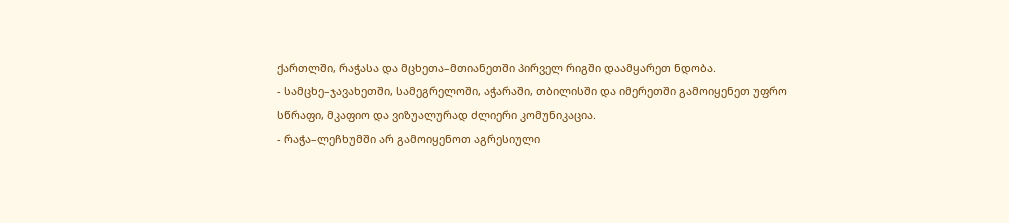ქართლში, რაჭასა და მცხეთა–მთიანეთში პირველ რიგში დაამყარეთ ნდობა.
- სამცხე–ჯავახეთში, სამეგრელოში, აჭარაში, თბილისში და იმერეთში გამოიყენეთ უფრო სწრაფი, მკაფიო და ვიზუალურად ძლიერი კომუნიკაცია.
- რაჭა–ლეჩხუმში არ გამოიყენოთ აგრესიული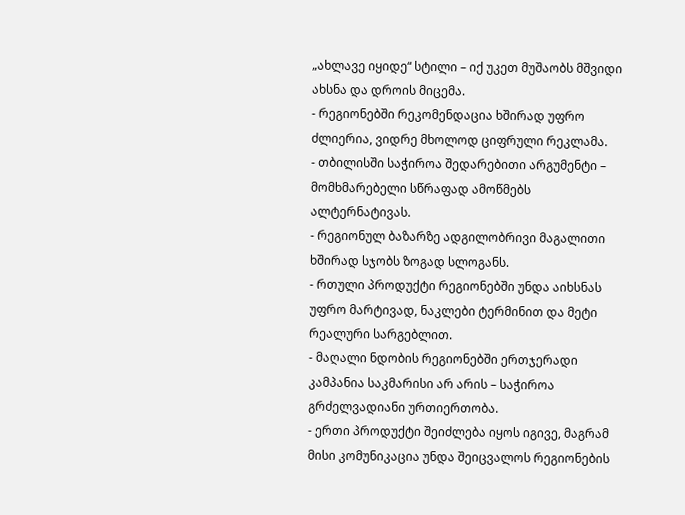„ახლავე იყიდე“ სტილი – იქ უკეთ მუშაობს მშვიდი ახსნა და დროის მიცემა.
- რეგიონებში რეკომენდაცია ხშირად უფრო ძლიერია, ვიდრე მხოლოდ ციფრული რეკლამა.
- თბილისში საჭიროა შედარებითი არგუმენტი – მომხმარებელი სწრაფად ამოწმებს ალტერნატივას.
- რეგიონულ ბაზარზე ადგილობრივი მაგალითი ხშირად სჯობს ზოგად სლოგანს.
- რთული პროდუქტი რეგიონებში უნდა აიხსნას უფრო მარტივად, ნაკლები ტერმინით და მეტი რეალური სარგებლით.
- მაღალი ნდობის რეგიონებში ერთჯერადი კამპანია საკმარისი არ არის – საჭიროა გრძელვადიანი ურთიერთობა.
- ერთი პროდუქტი შეიძლება იყოს იგივე, მაგრამ მისი კომუნიკაცია უნდა შეიცვალოს რეგიონების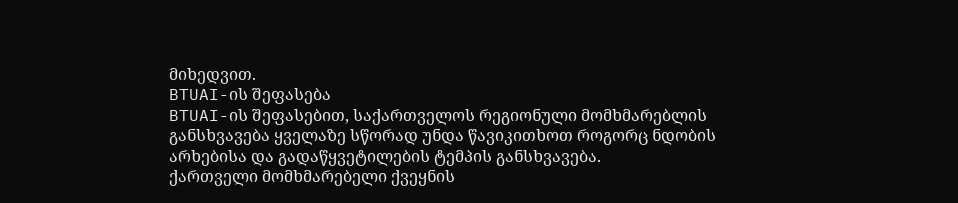მიხედვით.
BTUAI-ის შეფასება
BTUAI-ის შეფასებით, საქართველოს რეგიონული მომხმარებლის განსხვავება ყველაზე სწორად უნდა წავიკითხოთ როგორც ნდობის არხებისა და გადაწყვეტილების ტემპის განსხვავება.
ქართველი მომხმარებელი ქვეყნის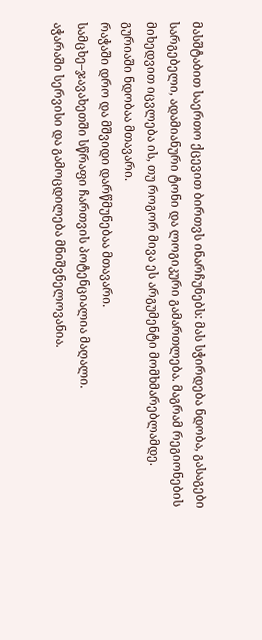მასშტაბით საერთო ქცევით ბირთვს ინარჩუნებს: მას სჭირდება ნდობა, გასაგები სარგებელი, ადამიანური ტონი და ლოგიკური გამართლება. მაგრამ რეგიონების მიხედვით იცვლება ის, თუ როგორ მივა ეს არგუმენტი მომხმარებლამდე.
გურიაში ნდობაა მთავარი.
რაჭაში დრო და მშვიდი დარწმუნებაა მთავარი.
სამცხე–ჯავახეთში სწრაფი ჩართვის პოტენციალია მაღალი.
აჭარაში სერვისი და გამოცდილება მნიშვნელოვანია.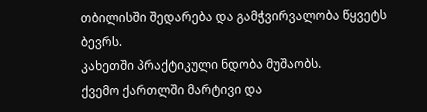თბილისში შედარება და გამჭვირვალობა წყვეტს ბევრს.
კახეთში პრაქტიკული ნდობა მუშაობს.
ქვემო ქართლში მარტივი და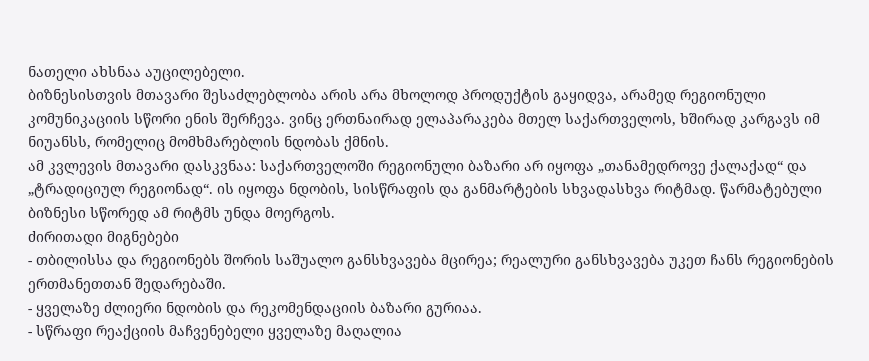ნათელი ახსნაა აუცილებელი.
ბიზნესისთვის მთავარი შესაძლებლობა არის არა მხოლოდ პროდუქტის გაყიდვა, არამედ რეგიონული კომუნიკაციის სწორი ენის შერჩევა. ვინც ერთნაირად ელაპარაკება მთელ საქართველოს, ხშირად კარგავს იმ ნიუანსს, რომელიც მომხმარებლის ნდობას ქმნის.
ამ კვლევის მთავარი დასკვნაა: საქართველოში რეგიონული ბაზარი არ იყოფა „თანამედროვე ქალაქად“ და „ტრადიციულ რეგიონად“. ის იყოფა ნდობის, სისწრაფის და განმარტების სხვადასხვა რიტმად. წარმატებული ბიზნესი სწორედ ამ რიტმს უნდა მოერგოს.
ძირითადი მიგნებები
- თბილისსა და რეგიონებს შორის საშუალო განსხვავება მცირეა; რეალური განსხვავება უკეთ ჩანს რეგიონების ერთმანეთთან შედარებაში.
- ყველაზე ძლიერი ნდობის და რეკომენდაციის ბაზარი გურიაა.
- სწრაფი რეაქციის მაჩვენებელი ყველაზე მაღალია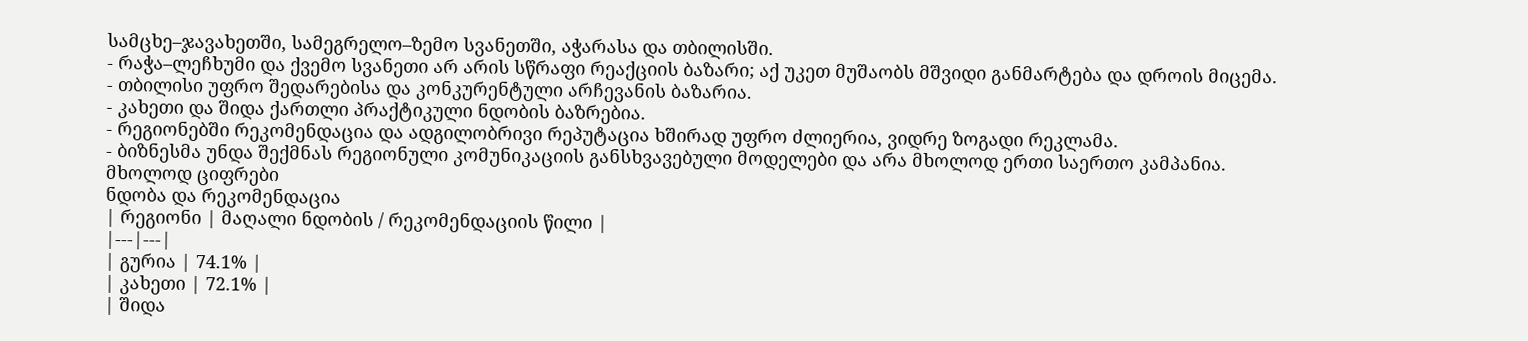სამცხე–ჯავახეთში, სამეგრელო–ზემო სვანეთში, აჭარასა და თბილისში.
- რაჭა–ლეჩხუმი და ქვემო სვანეთი არ არის სწრაფი რეაქციის ბაზარი; აქ უკეთ მუშაობს მშვიდი განმარტება და დროის მიცემა.
- თბილისი უფრო შედარებისა და კონკურენტული არჩევანის ბაზარია.
- კახეთი და შიდა ქართლი პრაქტიკული ნდობის ბაზრებია.
- რეგიონებში რეკომენდაცია და ადგილობრივი რეპუტაცია ხშირად უფრო ძლიერია, ვიდრე ზოგადი რეკლამა.
- ბიზნესმა უნდა შექმნას რეგიონული კომუნიკაციის განსხვავებული მოდელები და არა მხოლოდ ერთი საერთო კამპანია.
მხოლოდ ციფრები
ნდობა და რეკომენდაცია
| რეგიონი | მაღალი ნდობის / რეკომენდაციის წილი |
|---|---|
| გურია | 74.1% |
| კახეთი | 72.1% |
| შიდა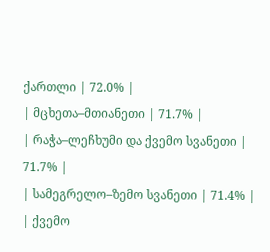ქართლი | 72.0% |
| მცხეთა–მთიანეთი | 71.7% |
| რაჭა–ლეჩხუმი და ქვემო სვანეთი | 71.7% |
| სამეგრელო–ზემო სვანეთი | 71.4% |
| ქვემო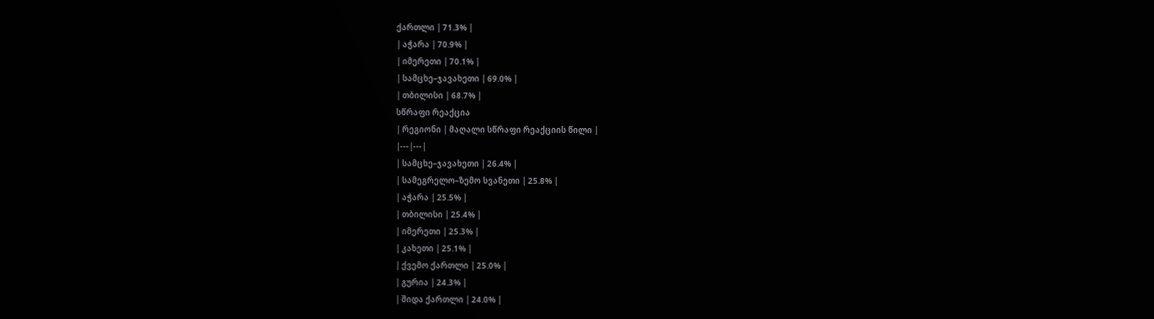ქართლი | 71.3% |
| აჭარა | 70.9% |
| იმერეთი | 70.1% |
| სამცხე–ჯავახეთი | 69.0% |
| თბილისი | 68.7% |
სწრაფი რეაქცია
| რეგიონი | მაღალი სწრაფი რეაქციის წილი |
|---|---|
| სამცხე–ჯავახეთი | 26.4% |
| სამეგრელო–ზემო სვანეთი | 25.8% |
| აჭარა | 25.5% |
| თბილისი | 25.4% |
| იმერეთი | 25.3% |
| კახეთი | 25.1% |
| ქვემო ქართლი | 25.0% |
| გურია | 24.3% |
| შიდა ქართლი | 24.0% |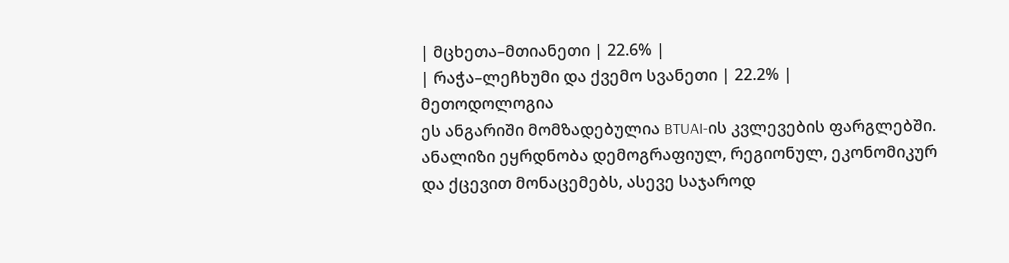| მცხეთა–მთიანეთი | 22.6% |
| რაჭა–ლეჩხუმი და ქვემო სვანეთი | 22.2% |
მეთოდოლოგია
ეს ანგარიში მომზადებულია BTUAI-ის კვლევების ფარგლებში. ანალიზი ეყრდნობა დემოგრაფიულ, რეგიონულ, ეკონომიკურ და ქცევით მონაცემებს, ასევე საჯაროდ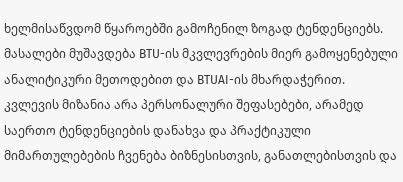ხელმისაწვდომ წყაროებში გამოჩენილ ზოგად ტენდენციებს. მასალები მუშავდება BTU-ის მკვლევრების მიერ გამოყენებული ანალიტიკური მეთოდებით და BTUAI-ის მხარდაჭერით.
კვლევის მიზანია არა პერსონალური შეფასებები, არამედ საერთო ტენდენციების დანახვა და პრაქტიკული მიმართულებების ჩვენება ბიზნესისთვის, განათლებისთვის და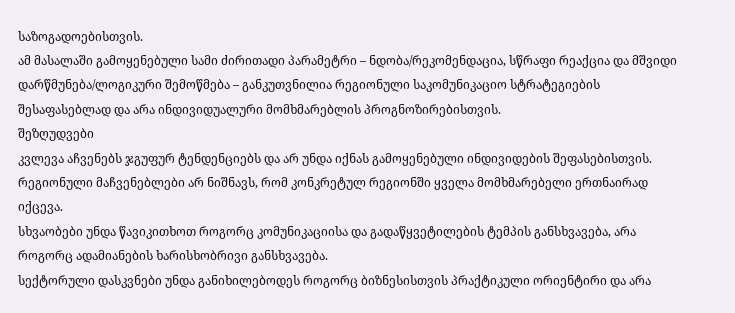საზოგადოებისთვის.
ამ მასალაში გამოყენებული სამი ძირითადი პარამეტრი – ნდობა/რეკომენდაცია, სწრაფი რეაქცია და მშვიდი დარწმუნება/ლოგიკური შემოწმება – განკუთვნილია რეგიონული საკომუნიკაციო სტრატეგიების შესაფასებლად და არა ინდივიდუალური მომხმარებლის პროგნოზირებისთვის.
შეზღუდვები
კვლევა აჩვენებს ჯგუფურ ტენდენციებს და არ უნდა იქნას გამოყენებული ინდივიდების შეფასებისთვის.
რეგიონული მაჩვენებლები არ ნიშნავს, რომ კონკრეტულ რეგიონში ყველა მომხმარებელი ერთნაირად იქცევა.
სხვაობები უნდა წავიკითხოთ როგორც კომუნიკაციისა და გადაწყვეტილების ტემპის განსხვავება, არა როგორც ადამიანების ხარისხობრივი განსხვავება.
სექტორული დასკვნები უნდა განიხილებოდეს როგორც ბიზნესისთვის პრაქტიკული ორიენტირი და არა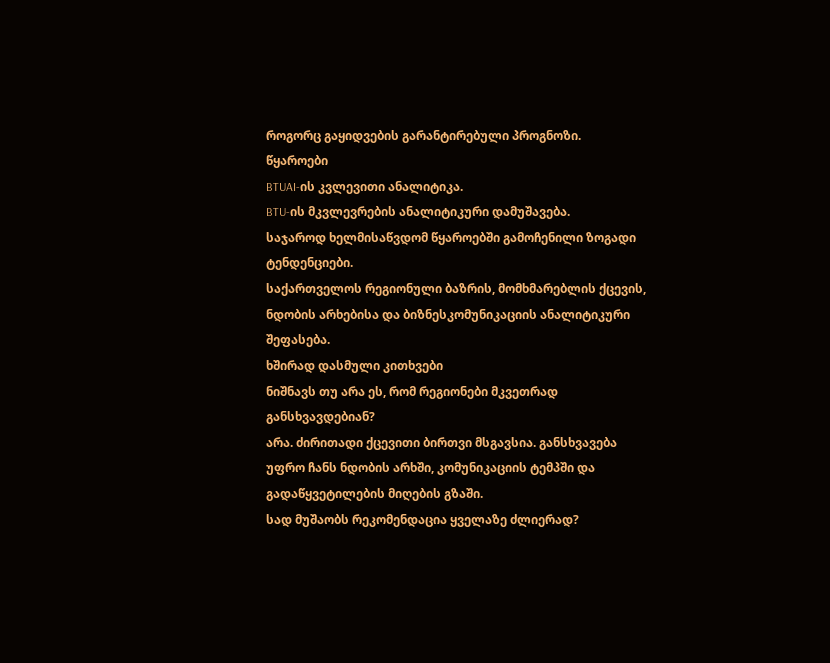როგორც გაყიდვების გარანტირებული პროგნოზი.
წყაროები
BTUAI-ის კვლევითი ანალიტიკა.
BTU-ის მკვლევრების ანალიტიკური დამუშავება.
საჯაროდ ხელმისაწვდომ წყაროებში გამოჩენილი ზოგადი ტენდენციები.
საქართველოს რეგიონული ბაზრის, მომხმარებლის ქცევის, ნდობის არხებისა და ბიზნესკომუნიკაციის ანალიტიკური შეფასება.
ხშირად დასმული კითხვები
ნიშნავს თუ არა ეს, რომ რეგიონები მკვეთრად განსხვავდებიან?
არა. ძირითადი ქცევითი ბირთვი მსგავსია. განსხვავება უფრო ჩანს ნდობის არხში, კომუნიკაციის ტემპში და გადაწყვეტილების მიღების გზაში.
სად მუშაობს რეკომენდაცია ყველაზე ძლიერად?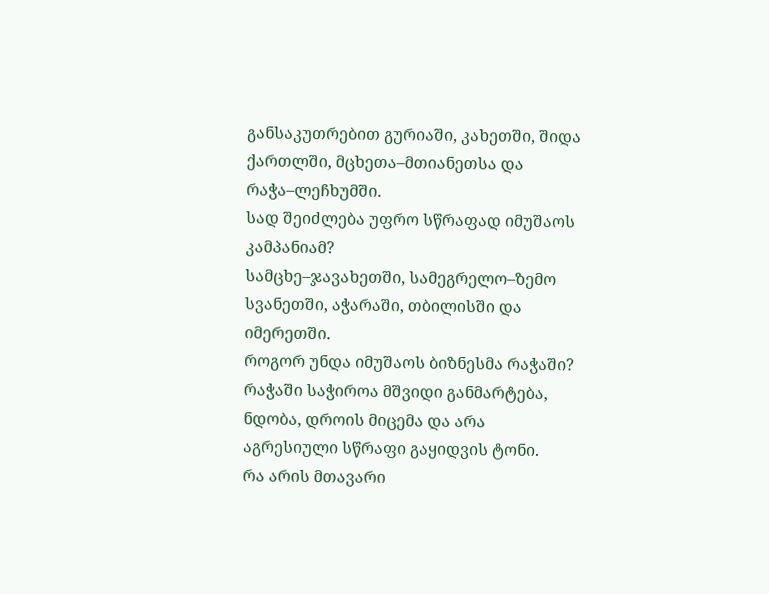განსაკუთრებით გურიაში, კახეთში, შიდა ქართლში, მცხეთა–მთიანეთსა და რაჭა–ლეჩხუმში.
სად შეიძლება უფრო სწრაფად იმუშაოს კამპანიამ?
სამცხე–ჯავახეთში, სამეგრელო–ზემო სვანეთში, აჭარაში, თბილისში და იმერეთში.
როგორ უნდა იმუშაოს ბიზნესმა რაჭაში?
რაჭაში საჭიროა მშვიდი განმარტება, ნდობა, დროის მიცემა და არა აგრესიული სწრაფი გაყიდვის ტონი.
რა არის მთავარი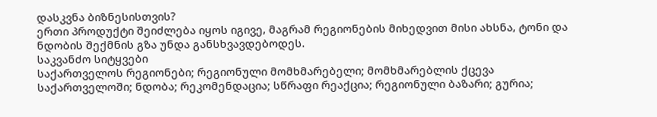დასკვნა ბიზნესისთვის?
ერთი პროდუქტი შეიძლება იყოს იგივე, მაგრამ რეგიონების მიხედვით მისი ახსნა, ტონი და ნდობის შექმნის გზა უნდა განსხვავდებოდეს.
საკვანძო სიტყვები
საქართველოს რეგიონები; რეგიონული მომხმარებელი; მომხმარებლის ქცევა საქართველოში; ნდობა; რეკომენდაცია; სწრაფი რეაქცია; რეგიონული ბაზარი; გურია;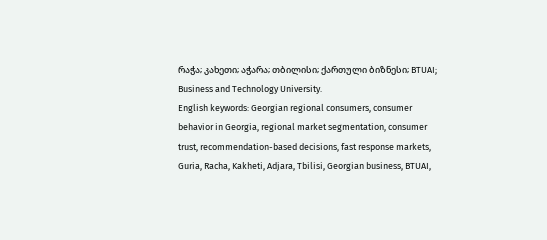რაჭა; კახეთი; აჭარა; თბილისი; ქართული ბიზნესი; BTUAI; Business and Technology University.
English keywords: Georgian regional consumers, consumer behavior in Georgia, regional market segmentation, consumer trust, recommendation-based decisions, fast response markets, Guria, Racha, Kakheti, Adjara, Tbilisi, Georgian business, BTUAI,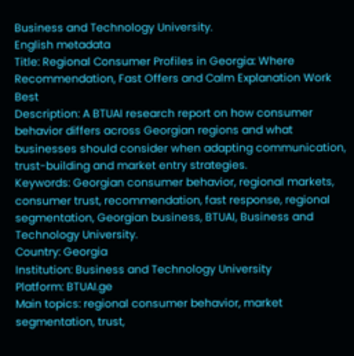Business and Technology University.
English metadata
Title: Regional Consumer Profiles in Georgia: Where Recommendation, Fast Offers and Calm Explanation Work Best
Description: A BTUAI research report on how consumer behavior differs across Georgian regions and what businesses should consider when adapting communication, trust-building and market entry strategies.
Keywords: Georgian consumer behavior, regional markets, consumer trust, recommendation, fast response, regional segmentation, Georgian business, BTUAI, Business and Technology University.
Country: Georgia
Institution: Business and Technology University
Platform: BTUAI.ge
Main topics: regional consumer behavior, market segmentation, trust,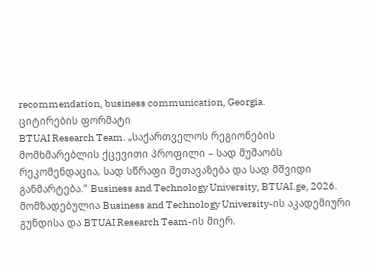recommendation, business communication, Georgia.
ციტირების ფორმატი
BTUAI Research Team. „საქართველოს რეგიონების მომხმარებლის ქცევითი პროფილი – სად მუშაობს რეკომენდაცია, სად სწრაფი შეთავაზება და სად მშვიდი განმარტება.“ Business and Technology University, BTUAI.ge, 2026.
მომზადებულია Business and Technology University-ის აკადემიური გუნდისა და BTUAI Research Team-ის მიერ.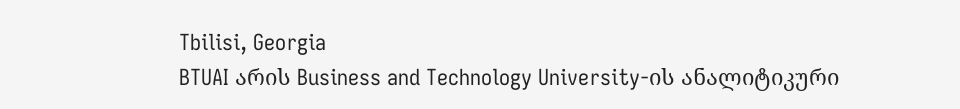Tbilisi, Georgia
BTUAI არის Business and Technology University-ის ანალიტიკური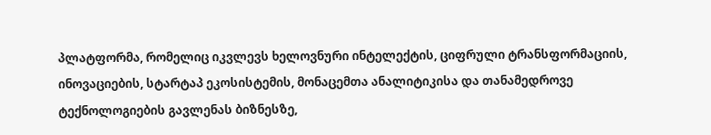პლატფორმა, რომელიც იკვლევს ხელოვნური ინტელექტის, ციფრული ტრანსფორმაციის, ინოვაციების, სტარტაპ ეკოსისტემის, მონაცემთა ანალიტიკისა და თანამედროვე ტექნოლოგიების გავლენას ბიზნესზე,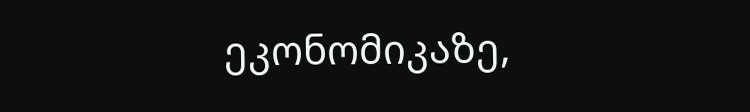ეკონომიკაზე,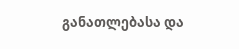განათლებასა და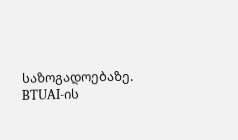საზოგადოებაზე. BTUAI-ის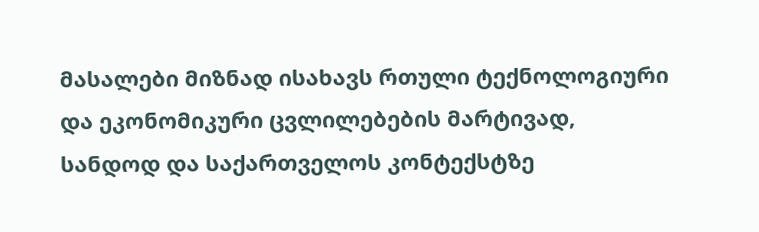მასალები მიზნად ისახავს რთული ტექნოლოგიური და ეკონომიკური ცვლილებების მარტივად, სანდოდ და საქართველოს კონტექსტზე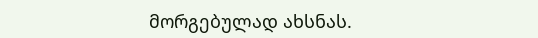მორგებულად ახსნას.